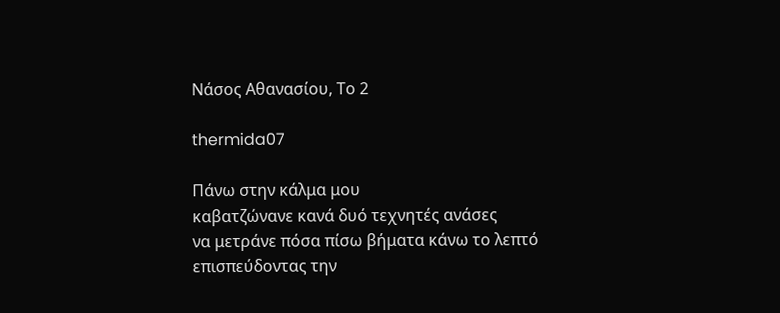Νάσος Αθανασίου, Το 2

thermida07

Πάνω στην κάλμα μου
καβατζώνανε κανά δυό τεχνητές ανάσες
να μετράνε πόσα πίσω βήματα κάνω το λεπτό
επισπεύδοντας την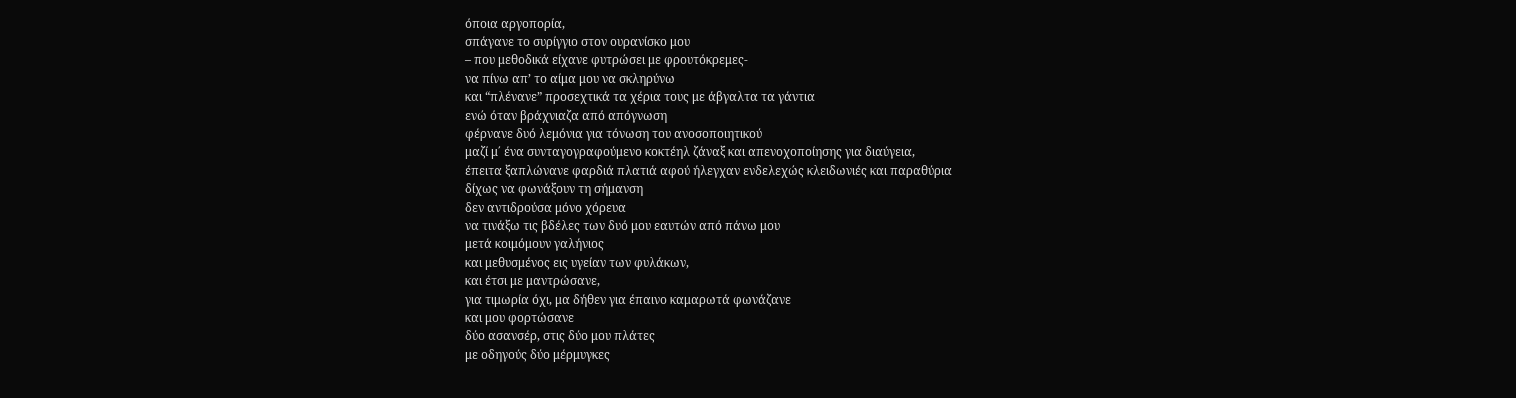όποια αργοπορία,
σπάγανε το συρίγγιο στον ουρανίσκο μου
– που μεθοδικά είχανε φυτρώσει με φρουτόκρεμες-
να πίνω απ’ το αίμα μου να σκληρύνω
και “πλένανε” προσεχτικά τα χέρια τους με άβγαλτα τα γάντια
ενώ όταν βράχνιαζα από απόγνωση
φέρνανε δυό λεμόνια για τόνωση του ανοσοποιητικού
μαζί μ΄ ένα συνταγογραφούμενο κοκτέηλ ζάναξ και απενοχοποίησης για διαύγεια,
έπειτα ξαπλώνανε φαρδιά πλατιά αφού ήλεγχαν ενδελεχώς κλειδωνιές και παραθύρια
δίχως να φωνάξουν τη σήμανση
δεν αντιδρούσα μόνο χόρευα
να τινάξω τις βδέλες των δυό μου εαυτών από πάνω μου
μετά κοιμόμουν γαλήνιος
και μεθυσμένος εις υγείαν των φυλάκων,
και έτσι με μαντρώσανε,
για τιμωρία όχι, μα δήθεν για έπαινο καμαρωτά φωνάζανε
και μου φορτώσανε
δύο ασανσέρ, στις δύο μου πλάτες
με οδηγούς δύο μέρμυγκες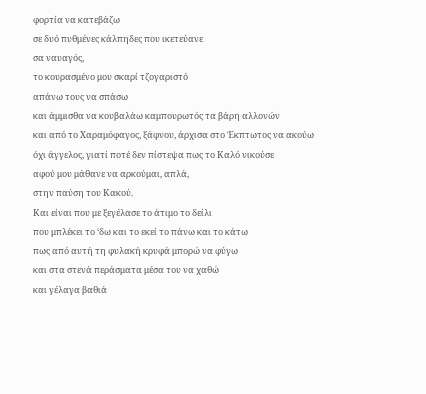φορτία να κατεβάζω
σε δυό πυθμένες κάλπηδες που ικετεύανε
σα ναυαγός,
το κουρασμένο μου σκαρί τζογαριστό
απάνω τους να σπάσω
και άμμισθα να κουβαλάω καμπουρωτός τα βάρη αλλονών
και από το Xαραμόφαγος, ξάφνου, άρχισα στο Έκπτωτος να ακούω
όχι άγγελος, γιατί ποτέ δεν πίστεψα πως το Καλό νικούσε
αφού μου μάθανε να αρκούμαι, απλά,
στην παύση του Κακού.
Και είναι που με ξεγέλασε το άτιμο το δείλι
που μπλέκει το ‘δω και το εκεί το πάνω και το κάτω
πως από αυτή τη φυλακή κρυφά μπορώ να φύγω
και στα στενά περάσματα μέσα του να χαθώ
και γέλαγα βαθιά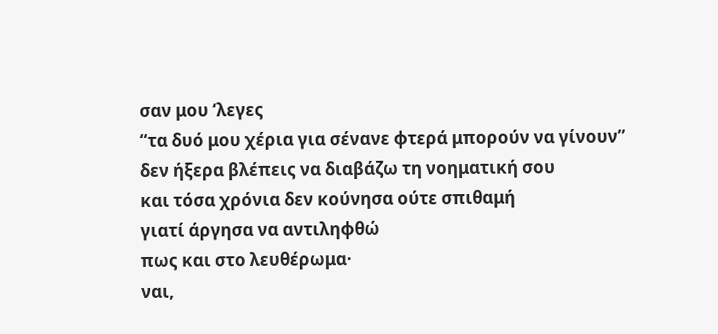σαν μου ‘λεγες
“τα δυό μου χέρια για σένανε φτερά μπορούν να γίνουν”
δεν ήξερα βλέπεις να διαβάζω τη νοηματική σου
και τόσα χρόνια δεν κούνησα ούτε σπιθαμή
γιατί άργησα να αντιληφθώ
πως και στο λευθέρωμα·
ναι,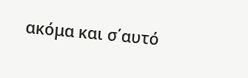ακόμα και σ΄αυτό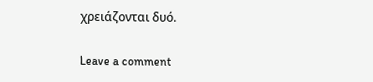χρειάζονται δυό.

Leave a comment